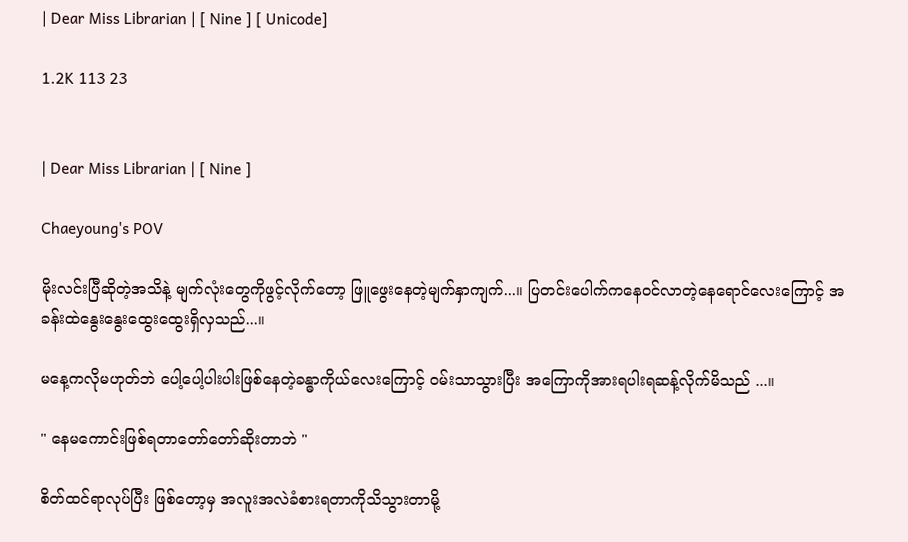| Dear Miss Librarian | [ Nine ] [ Unicode]

1.2K 113 23


| Dear Miss Librarian | [ Nine ]

Chaeyoung's POV

မိုးလင်းပြီဆိုတဲ့အသိနဲ့ မျက်လုံးတွေကိုဖွင့်လိုက်တော့ ဖြူဖွေးနေတဲ့မျက်နှာကျက်...။ ပြတင်းပေါက်ကနေဝင်လာတဲ့နေရောင်လေးကြောင့် အခန်းထဲနွေးနွေးထွေးထွေးရှိလှသည်...။

မနေ့ကလိုမဟုတ်ဘဲ ပေါ့ပေါ့ပါးပါးဖြစ်နေတဲ့ခန္ဓာကိုယ်လေးကြောင့် ဝမ်းသာသွားပြီး အကြောကိုအားရပါးရဆန့်လိုက်မိသည် ...။

" နေမကောင်းဖြစ်ရတာတော်တော်ဆိုးတာဘဲ "

စိတ်ထင်ရာလုပ်ပြီး ဖြစ်တော့မှ အလူးအလဲခံစားရတာကိုသိသွားတာမို့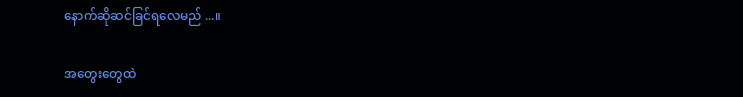နောက်ဆိုဆင်ခြင်ရလေမည် ...။

အတွေးတွေထဲ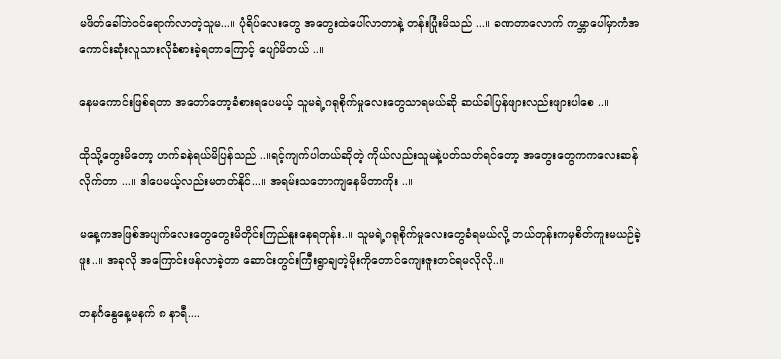မဖိတ်ခေါ်ဘဲဝင်ရောက်လာတဲ့သူမ...။ ပုံရိပ်လေးတွေ အတွေးထဲပေါ်လာတာနဲ့ တန်းပြုံးမိသည် ...။ ခဏတာလောက် ကမ္ဘာပေါ်မှာကံအကောင်းဆုံးလူသားလိုခံစားခဲ့ရတာကြောင့် ပျော်မိတယ် ..။

နေမကောင်းဖြစ်ရတာ အတော်တော့ခံစားရပေမယ့် သူမရဲ့ဂရုစိုက်မှုလေးတွေသာရမယ်ဆို ဆယ်ခါပြန်ဖျားလည်းဖျားပါစေ ..။

ထိုသို့တွေးမိတော့ ဟက်ခနဲရယ်မိပြန်သည် ..။ရင့်ကျက်ပါတယ်ဆိုတဲ့ ကိုယ်လည်းသူမနဲ့ပတ်သတ်ရင်တော့ အတွေးတွေကကလေးဆန်လိုက်တာ ...။ ဒါပေမယ့်လည်းမတတ်နိုင်...။ အရမ်းသဘောကျနေမိတာကိုး ..။

မနေ့ကအဖြစ်အပျက်လေးတွေတွေးမိတိုင်းကြည်နူးနေရတုန်း..။ သူမရဲ့ဂရုစိုက်မှုလေးတွေခံရမယ်လို့ ဘယ်တုန်းကမှစိတ်ကူးမယဉ်ခဲ့ဖူး..။ အခုလို အကြောင်းဖန်လာခဲ့တာ ဆောင်းတွင်းကြီးရွာချတဲ့မိုးကိုတောင်ကျေးဇူးတင်ရမလိုလို..။

တနင်္ဂနွေနေ့မနက် ၈ နာရီ....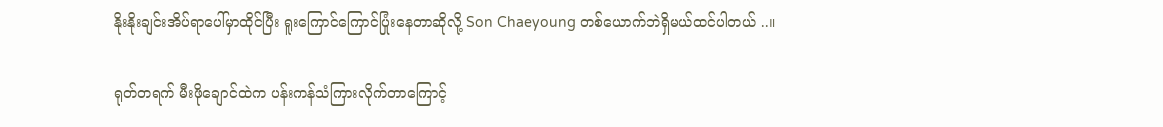နိုးနိုးချင်းအိပ်ရာပေါ်မှာထိုင်ပြီး ရူးကြောင်ကြောင်ပြုံးနေတာဆိုလို့ Son Chaeyoung တစ်ယောက်ဘဲရှိမယ်ထင်ပါတယ် ..။

ရုတ်တရက် မီးဖိုချောင်ထဲက ပန်းကန်သံကြားလိုက်တာကြောင့်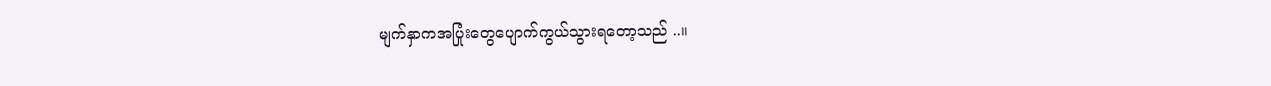မျက်နှာကအပြုံးတွေပျောက်ကွယ်သွားရတော့သည် ..။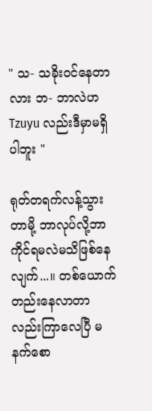" သ- သခိုးဝင်နေတာလား ဘ- ဘာလဲဟ Tzuyu လည်းဒီမှာမရှိပါဘူး "

ရုတ်တရက်လန့်သွားတာမို့ ဘာလုပ်လို့ဘာကိုင်ရမလဲမသိဖြစ်နေလျက်...။ တစ်ယောက်တည်းနေလာတာလည်းကြာလေပြီ မနက်စော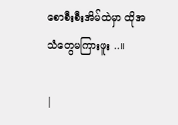စောစီးစီးအိမ်ထဲမှာ ထိုအသံတွေမကြားဖူး ..။

|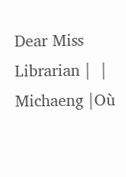Dear Miss Librarian |  | Michaeng |Où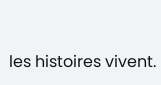les histoires vivent.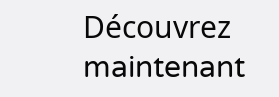Découvrez maintenant